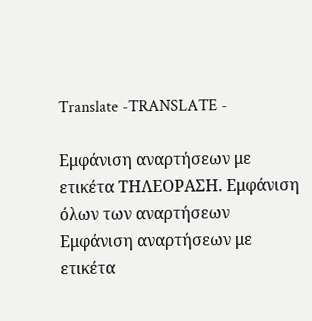Translate -TRANSLATE -

Εμφάνιση αναρτήσεων με ετικέτα ΤΗΛΕΟΡΑΣΗ. Εμφάνιση όλων των αναρτήσεων
Εμφάνιση αναρτήσεων με ετικέτα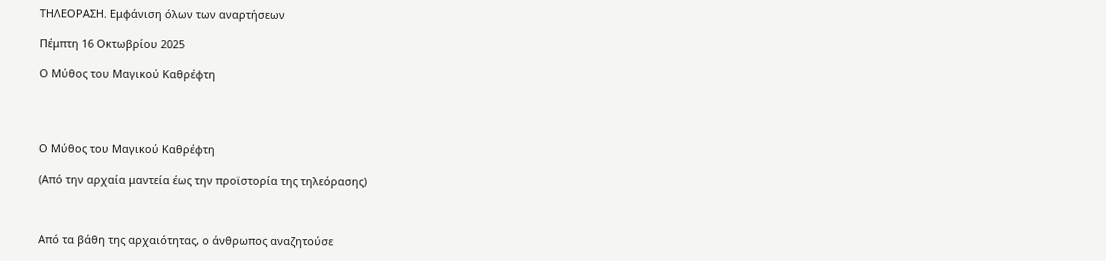ΤΗΛΕΟΡΑΣΗ. Εμφάνιση όλων των αναρτήσεων

Πέμπτη 16 Οκτωβρίου 2025

Ο Μύθος του Μαγικού Καθρέφτη




Ο Μύθος του Μαγικού Καθρέφτη

(Από την αρχαία μαντεία έως την προϊστορία της τηλεόρασης)



Από τα βάθη της αρχαιότητας, ο άνθρωπος αναζητούσε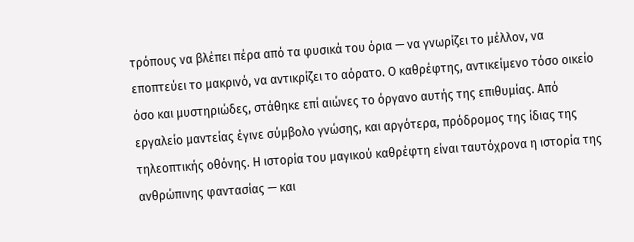τρόπους να βλέπει πέρα από τα φυσικά του όρια — να γνωρίζει το μέλλον, να εποπτεύει το μακρινό, να αντικρίζει το αόρατο. Ο καθρέφτης, αντικείμενο τόσο οικείο όσο και μυστηριώδες, στάθηκε επί αιώνες το όργανο αυτής της επιθυμίας. Από εργαλείο μαντείας έγινε σύμβολο γνώσης, και αργότερα, πρόδρομος της ίδιας της τηλεοπτικής οθόνης. Η ιστορία του μαγικού καθρέφτη είναι ταυτόχρονα η ιστορία της ανθρώπινης φαντασίας — και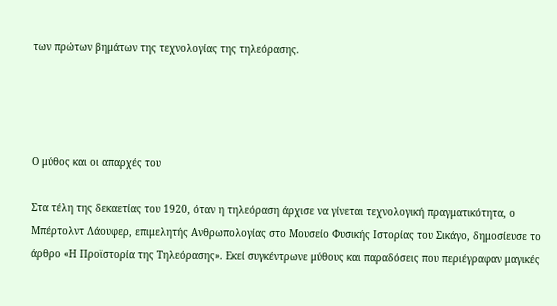των πρώτων βημάτων της τεχνολογίας της τηλεόρασης.




Ο μύθος και οι απαρχές του

Στα τέλη της δεκαετίας του 1920, όταν η τηλεόραση άρχισε να γίνεται τεχνολογική πραγματικότητα, ο Μπέρτολντ Λάουφερ, επιμελητής Ανθρωπολογίας στο Μουσείο Φυσικής Ιστορίας του Σικάγο, δημοσίευσε το άρθρο «Η Προϊστορία της Τηλεόρασης». Εκεί συγκέντρωνε μύθους και παραδόσεις που περιέγραφαν μαγικές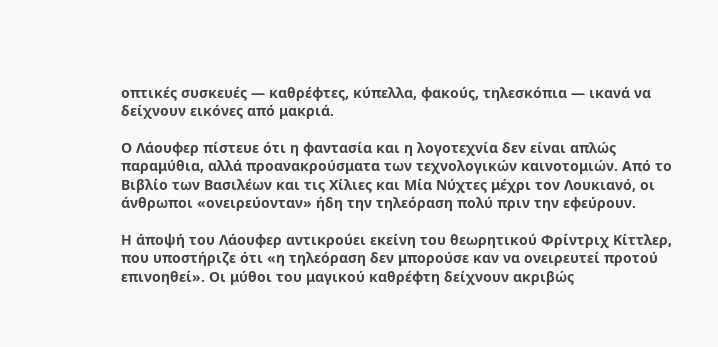οπτικές συσκευές — καθρέφτες, κύπελλα, φακούς, τηλεσκόπια — ικανά να δείχνουν εικόνες από μακριά.

Ο Λάουφερ πίστευε ότι η φαντασία και η λογοτεχνία δεν είναι απλώς παραμύθια, αλλά προανακρούσματα των τεχνολογικών καινοτομιών. Από το Βιβλίο των Βασιλέων και τις Χίλιες και Μία Νύχτες μέχρι τον Λουκιανό, οι άνθρωποι «ονειρεύονταν» ήδη την τηλεόραση πολύ πριν την εφεύρουν.

Η άποψή του Λάουφερ αντικρούει εκείνη του θεωρητικού Φρίντριχ Κίττλερ, που υποστήριζε ότι «η τηλεόραση δεν μπορούσε καν να ονειρευτεί προτού επινοηθεί». Οι μύθοι του μαγικού καθρέφτη δείχνουν ακριβώς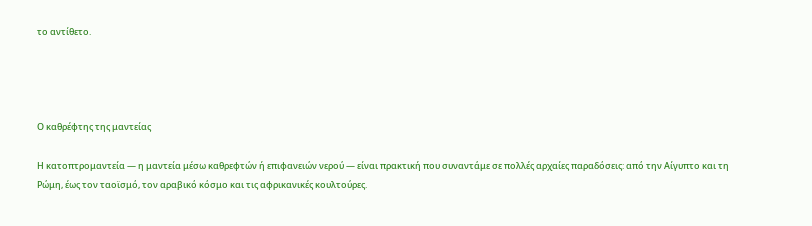το αντίθετο.




Ο καθρέφτης της μαντείας

Η κατοπτρομαντεία — η μαντεία μέσω καθρεφτών ή επιφανειών νερού — είναι πρακτική που συναντάμε σε πολλές αρχαίες παραδόσεις: από την Αίγυπτο και τη Ρώμη, έως τον ταοϊσμό, τον αραβικό κόσμο και τις αφρικανικές κουλτούρες.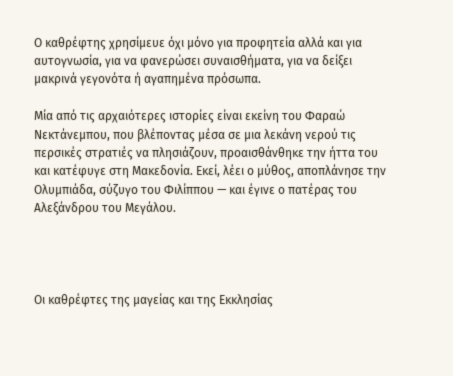Ο καθρέφτης χρησίμευε όχι μόνο για προφητεία αλλά και για αυτογνωσία, για να φανερώσει συναισθήματα, για να δείξει μακρινά γεγονότα ή αγαπημένα πρόσωπα.

Μία από τις αρχαιότερες ιστορίες είναι εκείνη του Φαραώ Νεκτάνεμπου, που βλέποντας μέσα σε μια λεκάνη νερού τις περσικές στρατιές να πλησιάζουν, προαισθάνθηκε την ήττα του και κατέφυγε στη Μακεδονία. Εκεί, λέει ο μύθος, αποπλάνησε την Ολυμπιάδα, σύζυγο του Φιλίππου — και έγινε ο πατέρας του Αλεξάνδρου του Μεγάλου.




Οι καθρέφτες της μαγείας και της Εκκλησίας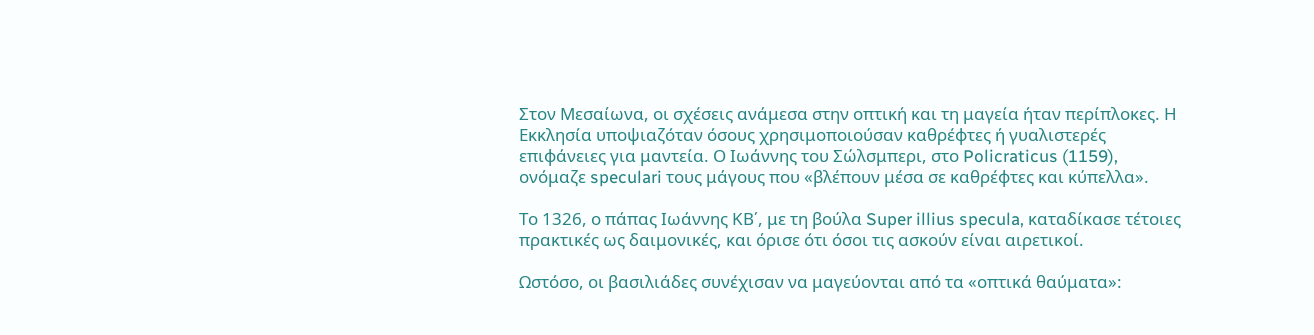Στον Μεσαίωνα, οι σχέσεις ανάμεσα στην οπτική και τη μαγεία ήταν περίπλοκες. Η Εκκλησία υποψιαζόταν όσους χρησιμοποιούσαν καθρέφτες ή γυαλιστερές επιφάνειες για μαντεία. Ο Ιωάννης του Σώλσμπερι, στο Policraticus (1159), ονόμαζε speculari τους μάγους που «βλέπουν μέσα σε καθρέφτες και κύπελλα».

Το 1326, ο πάπας Ιωάννης ΚΒ΄, με τη βούλα Super illius specula, καταδίκασε τέτοιες πρακτικές ως δαιμονικές, και όρισε ότι όσοι τις ασκούν είναι αιρετικοί.

Ωστόσο, οι βασιλιάδες συνέχισαν να μαγεύονται από τα «οπτικά θαύματα»: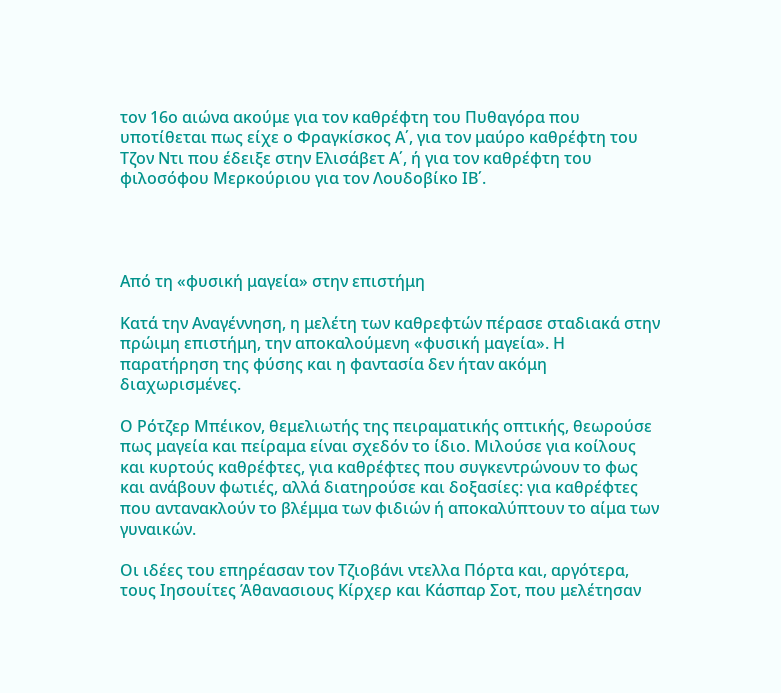τον 16ο αιώνα ακούμε για τον καθρέφτη του Πυθαγόρα που υποτίθεται πως είχε ο Φραγκίσκος Α΄, για τον μαύρο καθρέφτη του Τζον Ντι που έδειξε στην Ελισάβετ Α΄, ή για τον καθρέφτη του φιλοσόφου Μερκούριου για τον Λουδοβίκο ΙΒ΄.




Από τη «φυσική μαγεία» στην επιστήμη

Κατά την Αναγέννηση, η μελέτη των καθρεφτών πέρασε σταδιακά στην πρώιμη επιστήμη, την αποκαλούμενη «φυσική μαγεία». Η παρατήρηση της φύσης και η φαντασία δεν ήταν ακόμη διαχωρισμένες.

Ο Ρότζερ Μπέικον, θεμελιωτής της πειραματικής οπτικής, θεωρούσε πως μαγεία και πείραμα είναι σχεδόν το ίδιο. Μιλούσε για κοίλους και κυρτούς καθρέφτες, για καθρέφτες που συγκεντρώνουν το φως και ανάβουν φωτιές, αλλά διατηρούσε και δοξασίες: για καθρέφτες που αντανακλούν το βλέμμα των φιδιών ή αποκαλύπτουν το αίμα των γυναικών.

Οι ιδέες του επηρέασαν τον Τζιοβάνι ντελλα Πόρτα και, αργότερα, τους Ιησουίτες Άθανασιους Κίρχερ και Κάσπαρ Σοτ, που μελέτησαν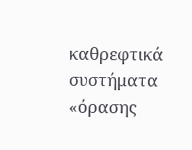καθρεφτικά συστήματα «όρασης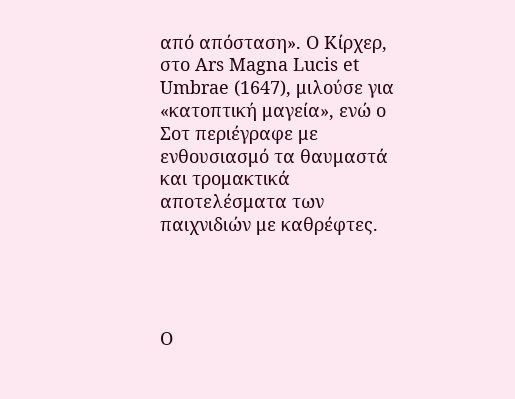από απόσταση». Ο Κίρχερ, στο Ars Magna Lucis et Umbrae (1647), μιλούσε για «κατοπτική μαγεία», ενώ ο Σοτ περιέγραφε με ενθουσιασμό τα θαυμαστά και τρομακτικά αποτελέσματα των παιχνιδιών με καθρέφτες.




Ο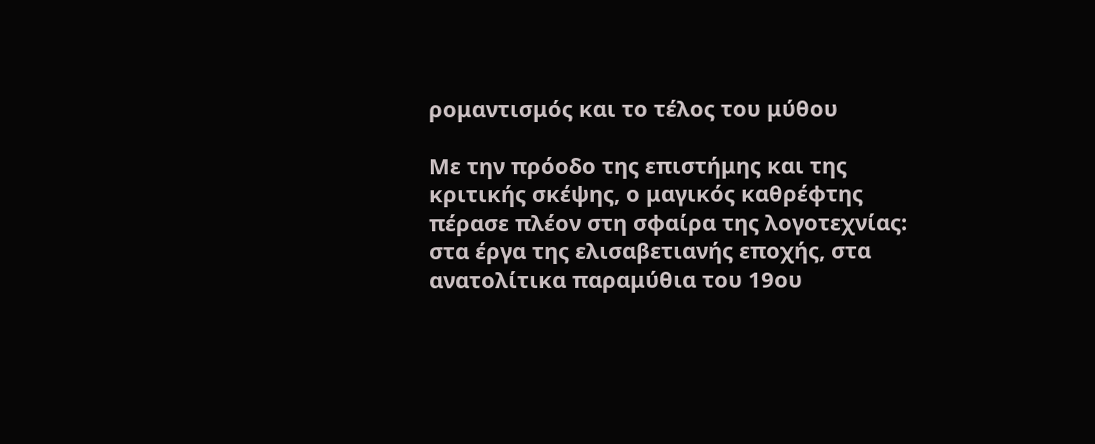ρομαντισμός και το τέλος του μύθου

Με την πρόοδο της επιστήμης και της κριτικής σκέψης, ο μαγικός καθρέφτης πέρασε πλέον στη σφαίρα της λογοτεχνίας: στα έργα της ελισαβετιανής εποχής, στα ανατολίτικα παραμύθια του 19ου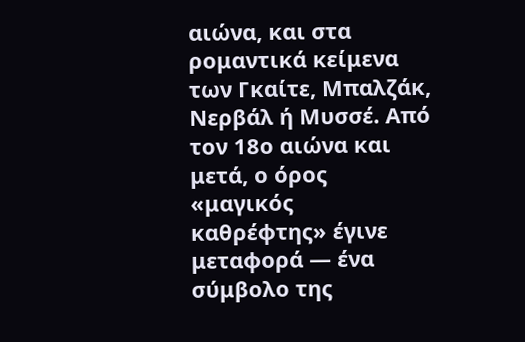αιώνα, και στα ρομαντικά κείμενα των Γκαίτε, Μπαλζάκ, Νερβάλ ή Μυσσέ. Από τον 18ο αιώνα και μετά, ο όρος «μαγικός καθρέφτης» έγινε μεταφορά — ένα σύμβολο της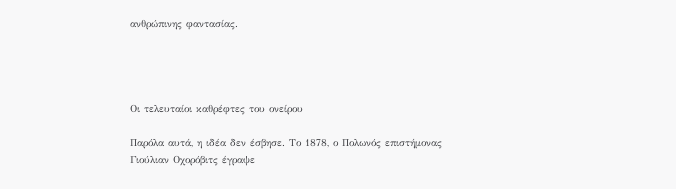ανθρώπινης φαντασίας.




Οι τελευταίοι καθρέφτες του ονείρου

Παρόλα αυτά, η ιδέα δεν έσβησε. Το 1878, ο Πολωνός επιστήμονας Γιούλιαν Οχορόβιτς έγραψε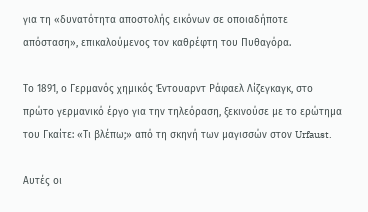για τη «δυνατότητα αποστολής εικόνων σε οποιαδήποτε απόσταση», επικαλούμενος τον καθρέφτη του Πυθαγόρα.

Το 1891, ο Γερμανός χημικός Έντουαρντ Ράφαελ Λίζεγκαγκ, στο πρώτο γερμανικό έργο για την τηλεόραση, ξεκινούσε με το ερώτημα του Γκαίτε: «Τι βλέπω;» από τη σκηνή των μαγισσών στον Urfaust.

Αυτές οι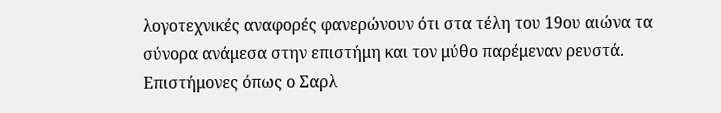λογοτεχνικές αναφορές φανερώνουν ότι στα τέλη του 19ου αιώνα τα σύνορα ανάμεσα στην επιστήμη και τον μύθο παρέμεναν ρευστά. Επιστήμονες όπως ο Σαρλ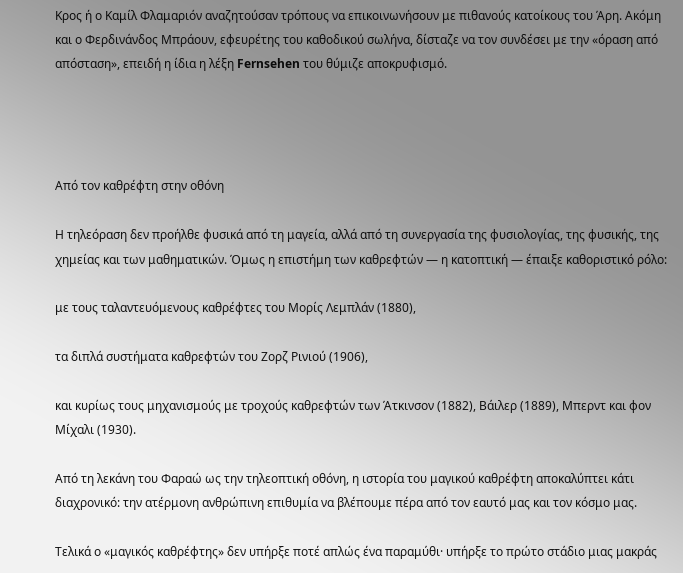Κρος ή ο Καμίλ Φλαμαριόν αναζητούσαν τρόπους να επικοινωνήσουν με πιθανούς κατοίκους του Άρη. Ακόμη και ο Φερδινάνδος Μπράουν, εφευρέτης του καθοδικού σωλήνα, δίσταζε να τον συνδέσει με την «όραση από απόσταση», επειδή η ίδια η λέξη Fernsehen του θύμιζε αποκρυφισμό.




Από τον καθρέφτη στην οθόνη

Η τηλεόραση δεν προήλθε φυσικά από τη μαγεία, αλλά από τη συνεργασία της φυσιολογίας, της φυσικής, της χημείας και των μαθηματικών. Όμως η επιστήμη των καθρεφτών — η κατοπτική — έπαιξε καθοριστικό ρόλο:

με τους ταλαντευόμενους καθρέφτες του Μορίς Λεμπλάν (1880),

τα διπλά συστήματα καθρεφτών του Ζορζ Ρινιού (1906),

και κυρίως τους μηχανισμούς με τροχούς καθρεφτών των Άτκινσον (1882), Βάιλερ (1889), Μπερντ και φον Μίχαλι (1930).

Από τη λεκάνη του Φαραώ ως την τηλεοπτική οθόνη, η ιστορία του μαγικού καθρέφτη αποκαλύπτει κάτι διαχρονικό: την ατέρμονη ανθρώπινη επιθυμία να βλέπουμε πέρα από τον εαυτό μας και τον κόσμο μας.

Τελικά ο «μαγικός καθρέφτης» δεν υπήρξε ποτέ απλώς ένα παραμύθι· υπήρξε το πρώτο στάδιο μιας μακράς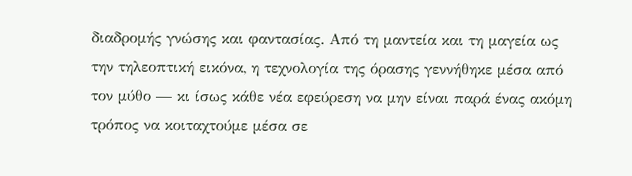διαδρομής γνώσης και φαντασίας. Από τη μαντεία και τη μαγεία ως την τηλεοπτική εικόνα, η τεχνολογία της όρασης γεννήθηκε μέσα από τον μύθο — κι ίσως κάθε νέα εφεύρεση να μην είναι παρά ένας ακόμη τρόπος να κοιταχτούμε μέσα σε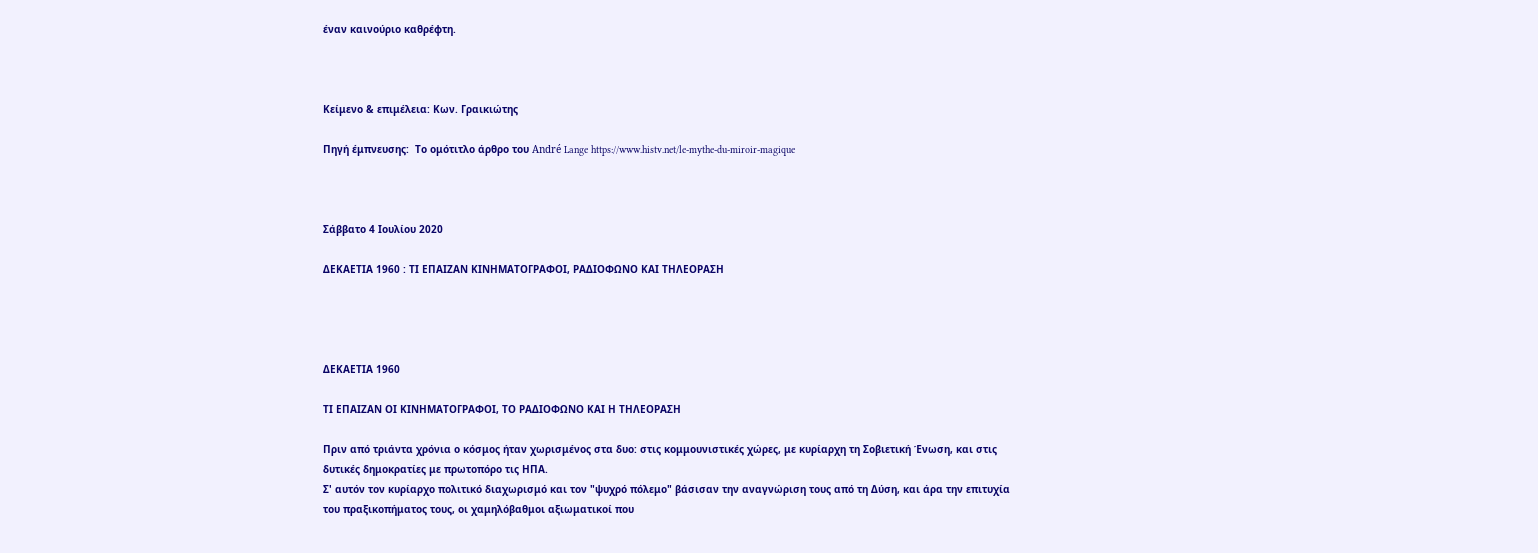έναν καινούριο καθρέφτη.



Κείμενο & επιμέλεια: Κων. Γραικιώτης

Πηγή έμπνευσης:  Το ομότιτλο άρθρο του André Lange https://www.histv.net/le-mythe-du-miroir-magique



Σάββατο 4 Ιουλίου 2020

ΔΕΚΑΕΤΙΑ 1960 : ΤΙ ΕΠΑΙΖΑΝ ΚΙΝΗΜΑΤΟΓΡΑΦΟΙ, ΡΑΔΙΟΦΩΝΟ ΚΑΙ ΤΗΛΕΟΡΑΣΗ




ΔΕΚΑΕΤΙΑ 1960

ΤΙ ΕΠΑΙΖΑΝ ΟΙ ΚΙΝΗΜΑΤΟΓΡΑΦΟΙ, ΤΟ ΡΑΔΙΟΦΩΝΟ ΚΑΙ Η ΤΗΛΕΟΡΑΣΗ

Πριν από τριάντα χρόνια ο κόσμος ήταν χωρισμένος στα δυο: στις κομμουνιστικές χώρες, με κυρίαρχη τη Σοβιετική Ένωση, και στις δυτικές δημοκρατίες με πρωτοπόρο τις ΗΠΑ.
Σ' αυτόν τον κυρίαρχο πολιτικό διαχωρισμό και τον "ψυχρό πόλεμο" βάσισαν την αναγνώριση τους από τη Δύση, και άρα την επιτυχία του πραξικοπήματος τους, οι χαμηλόβαθμοι αξιωματικοί που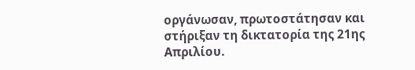οργάνωσαν, πρωτοστάτησαν και στήριξαν τη δικτατορία της 21ης Απριλίου.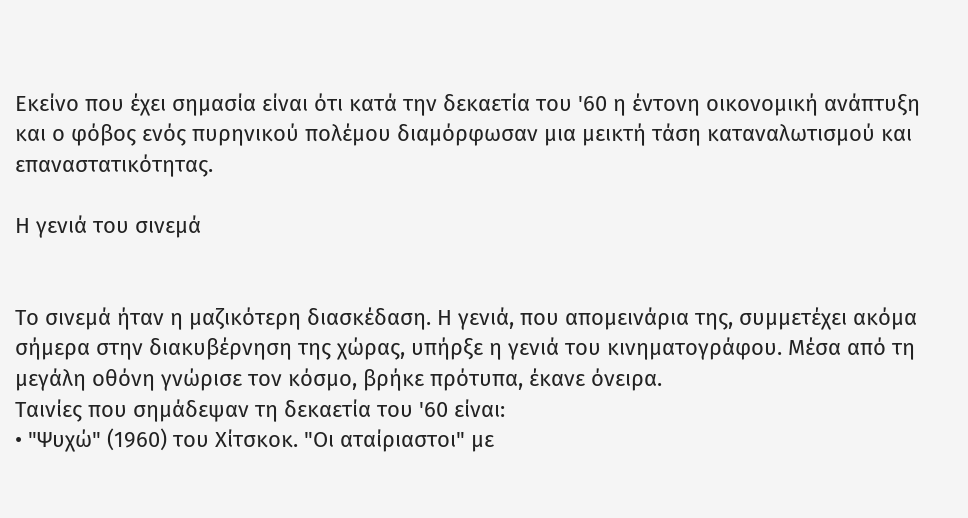Εκείνο που έχει σημασία είναι ότι κατά την δεκαετία του '60 η έντονη οικονομική ανάπτυξη και ο φόβος ενός πυρηνικού πολέμου διαμόρφωσαν μια μεικτή τάση καταναλωτισμού και επαναστατικότητας.

Η γενιά του σινεμά


Το σινεμά ήταν η μαζικότερη διασκέδαση. Η γενιά, που απομεινάρια της, συμμετέχει ακόμα σήμερα στην διακυβέρνηση της χώρας, υπήρξε η γενιά του κινηματογράφου. Μέσα από τη μεγάλη οθόνη γνώρισε τον κόσμο, βρήκε πρότυπα, έκανε όνειρα.
Ταινίες που σημάδεψαν τη δεκαετία του '60 είναι:
• "Ψυχώ" (1960) του Χίτσκοκ. "Οι αταίριαστοι" με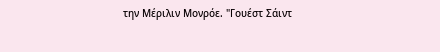την Μέριλιν Μονρόε. "Γουέστ Σάιντ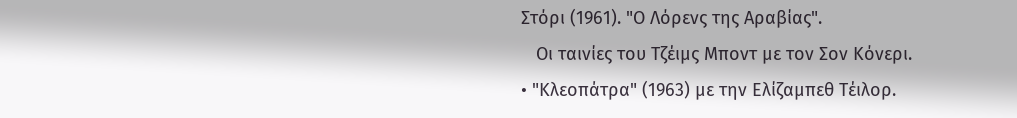Στόρι (1961). "Ο Λόρενς της Αραβίας".
   Οι ταινίες του Τζέιμς Μποντ με τον Σον Κόνερι.
• "Κλεοπάτρα" (1963) με την Ελίζαμπεθ Τέιλορ.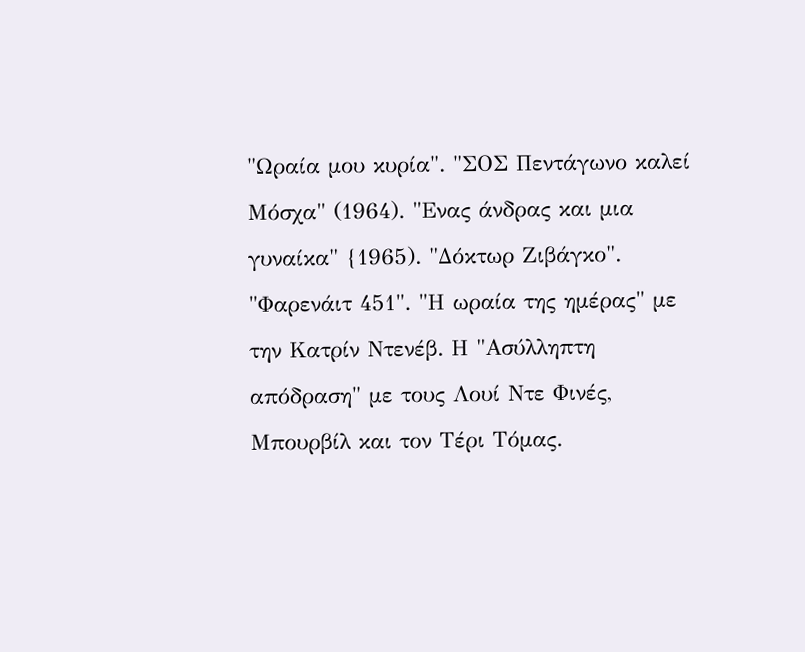"Ωραία μου κυρία". "ΣΟΣ Πεντάγωνο καλεί Μόσχα" (1964). "Ενας άνδρας και μια γυναίκα" {1965). "Δόκτωρ Ζιβάγκο". "Φαρενάιτ 451". "Η ωραία της ημέρας" με την Κατρίν Ντενέβ. Η "Ασύλληπτη απόδραση" με τους Λουί Ντε Φινές, Μπουρβίλ και τον Τέρι Τόμας.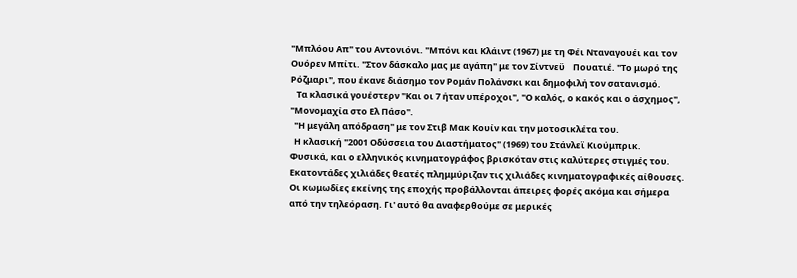"Μπλόου Απ" του Αντονιόνι. "Μπόνι και Κλάιντ (1967) με τη Φέι Νταναγουέι και τον Ουόρεν Μπίτι. "Στον δάσκαλο μας με αγάπη" με τον Σίντνεϋ    Πουατιέ. "Το μωρό της Ρόζμαρι", που έκανε διάσημο τον Ρομάν Πολάνσκι και δημοφιλή τον σατανισμό.
   Τα κλασικά γουέστερν "Και οι 7 ήταν υπέροχοι", "Ο καλός, ο κακός και ο άσχημος", "Μονομαχία στο Ελ Πάσο".
  "Η μεγάλη απόδραση" με τον Στιβ Μακ Κουίν και την μοτοσικλέτα του.
  Η κλασική "2001 Οδύσσεια του Διαστήματος" (1969) του Στάνλεϊ Κιούμπρικ.
Φυσικά, και ο ελληνικός κινηματογράφος βρισκόταν στις καλύτερες στιγμές του. Εκατοντάδες χιλιάδες θεατές πλημμύριζαν τις χιλιάδες κινηματογραφικές αίθουσες. Οι κωμωδίες εκείνης της εποχής προβάλλονται άπειρες φορές ακόμα και σήμερα από την τηλεόραση. Γι' αυτό θα αναφερθούμε σε μερικές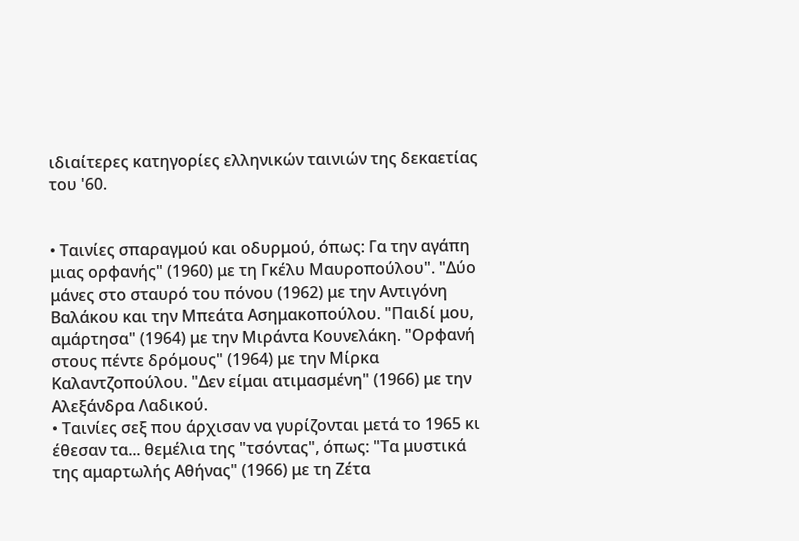ιδιαίτερες κατηγορίες ελληνικών ταινιών της δεκαετίας του '60.


• Ταινίες σπαραγμού και οδυρμού, όπως: Γα την αγάπη μιας ορφανής" (1960) με τη Γκέλυ Μαυροπούλου". "Δύο μάνες στο σταυρό του πόνου (1962) με την Αντιγόνη Βαλάκου και την Μπεάτα Ασημακοπούλου. "Παιδί μου, αμάρτησα" (1964) με την Μιράντα Κουνελάκη. "Ορφανή στους πέντε δρόμους" (1964) με την Μίρκα Καλαντζοπούλου. "Δεν είμαι ατιμασμένη" (1966) με την Αλεξάνδρα Λαδικού.
• Ταινίες σεξ που άρχισαν να γυρίζονται μετά το 1965 κι έθεσαν τα... θεμέλια της "τσόντας", όπως: "Τα μυστικά της αμαρτωλής Αθήνας" (1966) με τη Ζέτα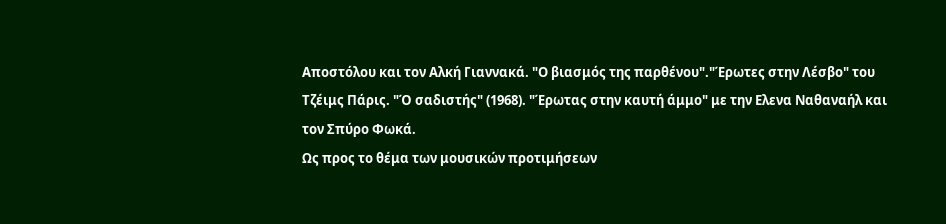Αποστόλου και τον Αλκή Γιαννακά. "Ο βιασμός της παρθένου"."Έρωτες στην Λέσβο" του Τζέιμς Πάρις. "Ό σαδιστής" (1968). "Έρωτας στην καυτή άμμο" με την Ελενα Ναθαναήλ και τον Σπύρο Φωκά.
Ως προς το θέμα των μουσικών προτιμήσεων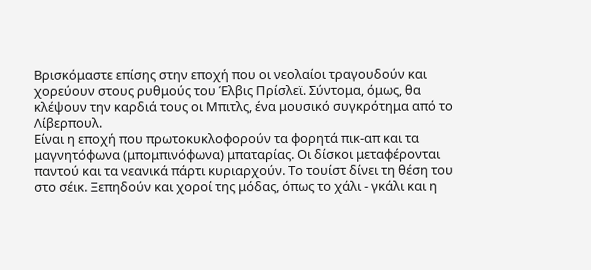Βρισκόμαστε επίσης στην εποχή που οι νεολαίοι τραγουδούν και χορεύουν στους ρυθμούς του Έλβις Πρίσλεϊ. Σύντομα, όμως, θα κλέψουν την καρδιά τους οι Μπιτλς, ένα μουσικό συγκρότημα από το Λίβερπουλ.
Είναι η εποχή που πρωτοκυκλοφορούν τα φορητά πικ-απ και τα μαγνητόφωνα (μπομπινόφωνα) μπαταρίας. Οι δίσκοι μεταφέρονται παντού και τα νεανικά πάρτι κυριαρχούν. Το τουίστ δίνει τη θέση του στο σέικ. Ξεπηδούν και χοροί της μόδας, όπως το χάλι - γκάλι και η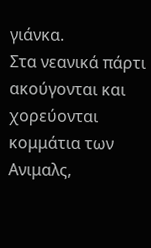γιάνκα.
Στα νεανικά πάρτι ακούγονται και χορεύονται κομμάτια των Ανιμαλς,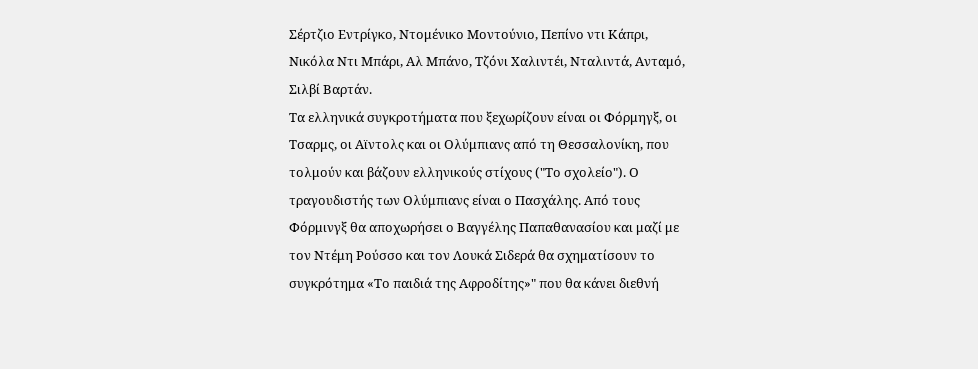Σέρτζιο Εντρίγκο, Ντομένικο Μοντούνιο, Πεπίνο ντι Κάπρι, Νικόλα Ντι Μπάρι, Αλ Μπάνο, Τζόνι Χαλιντέι, Νταλιντά, Ανταμό, Σιλβί Βαρτάν.
Τα ελληνικά συγκροτήματα που ξεχωρίζουν είναι οι Φόρμηγξ, οι Τσαρμς, οι Αϊντολς και οι Ολύμπιανς από τη Θεσσαλονίκη, που τολμούν και βάζουν ελληνικούς στίχους ("Το σχολείο"). Ο τραγουδιστής των Ολύμπιανς είναι ο Πασχάλης. Από τους Φόρμινγξ θα αποχωρήσει ο Βαγγέλης Παπαθανασίου και μαζί με τον Ντέμη Ρούσσο και τον Λουκά Σιδερά θα σχηματίσουν το συγκρότημα «Το παιδιά της Αφροδίτης»" που θα κάνει διεθνή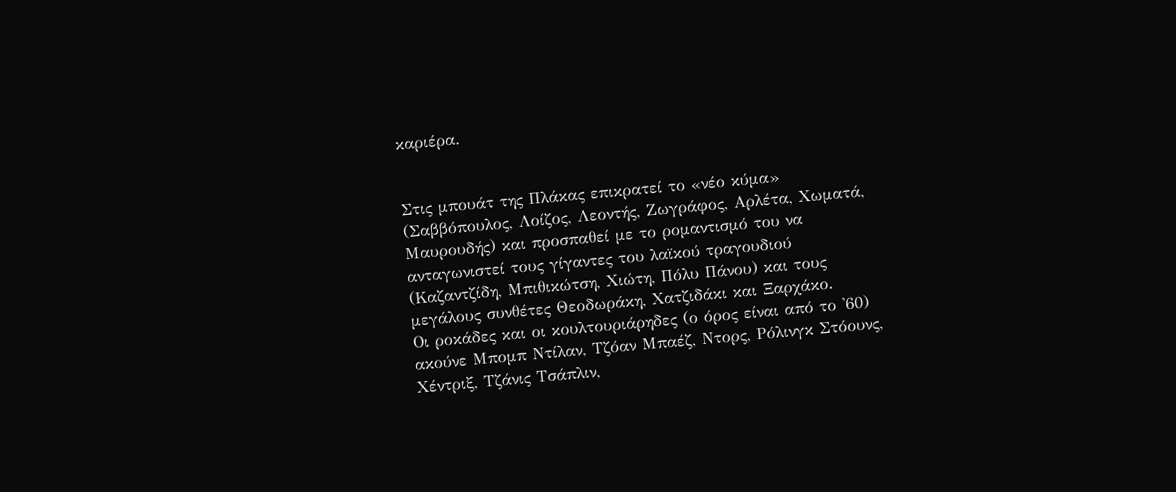καριέρα.


Στις μπουάτ της Πλάκας επικρατεί το «νέο κύμα» (Σαββόπουλος, Λοίζος, Λεοντής, Ζωγράφος, Αρλέτα, Χωματά, Μαυρουδής) και προσπαθεί με το ρομαντισμό του να ανταγωνιστεί τους γίγαντες του λαϊκού τραγουδιού (Καζαντζίδη, Μπιθικώτση, Χιώτη, Πόλυ Πάνου) και τους μεγάλους συνθέτες Θεοδωράκη, Χατζιδάκι και Ξαρχάκο.
Οι ροκάδες και οι κουλτουριάρηδες (ο όρος είναι από το '60) ακούνε Μπομπ Ντίλαν, Τζόαν Μπαέζ, Ντορς, Ρόλινγκ Στόουνς, Χέντριξ, Τζάνις Τσάπλιν,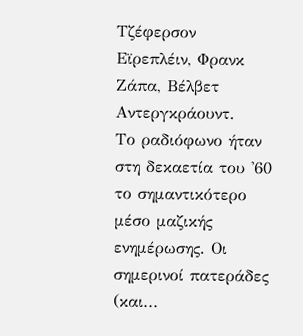Τζέφερσον Εϊρεπλέιν, Φρανκ Ζάπα, Βέλβετ Αντεργκράουντ.
Το ραδιόφωνο ήταν στη δεκαετία του '60 το σημαντικότερο μέσο μαζικής ενημέρωσης. Οι σημερινοί πατεράδες (και...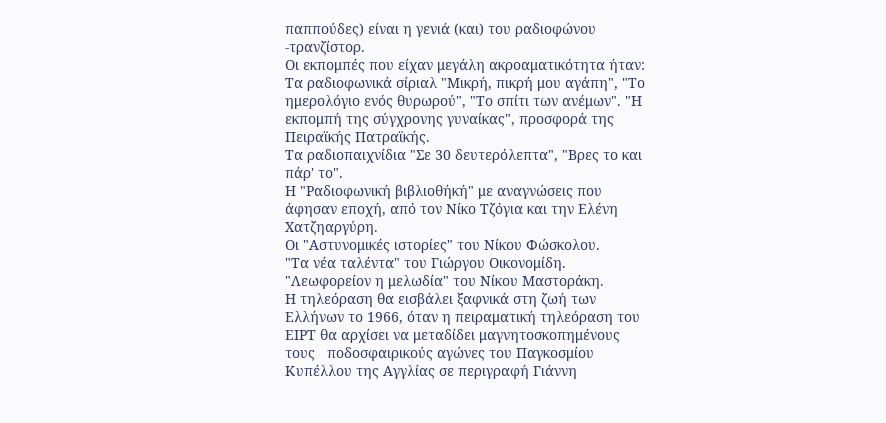παππούδες) είναι η γενιά (και) του ραδιοφώνου -τρανζίστορ.
Οι εκπομπές που είχαν μεγάλη ακροαματικότητα ήταν: Τα ραδιοφωνικά σίριαλ "Μικρή, πικρή μου αγάπη", "Το ημερολόγιο ενός θυρωρού", "Το σπίτι των ανέμων". "Η εκπομπή της σύγχρονης γυναίκας", προσφορά της Πειραϊκής Πατραϊκής.
Τα ραδιοπαιχνίδια "Σε 30 δευτερόλεπτα", "Βρες το και πάρ' το".
Η "Ραδιοφωνική βιβλιοθήκή" με αναγνώσεις που άφησαν εποχή, από τον Νίκο Τζόγια και την Ελένη Χατζηαργύρη.
Οι "Αστυνομικές ιστορίες" του Νίκου Φώσκολου.
"Τα νέα ταλέντα" του Γιώργου Οικονομίδη.
"Λεωφορείον η μελωδία" του Νίκου Μαστοράκη.
Η τηλεόραση θα εισβάλει ξαφνικά στη ζωή των Ελλήνων το 1966, όταν η πειραματική τηλεόραση του ΕΙΡΤ θα αρχίσει να μεταδίδει μαγνητοσκοπημένους   τους   ποδοσφαιρικούς αγώνες του Παγκοσμίου Κυπέλλου της Αγγλίας σε περιγραφή Γιάννη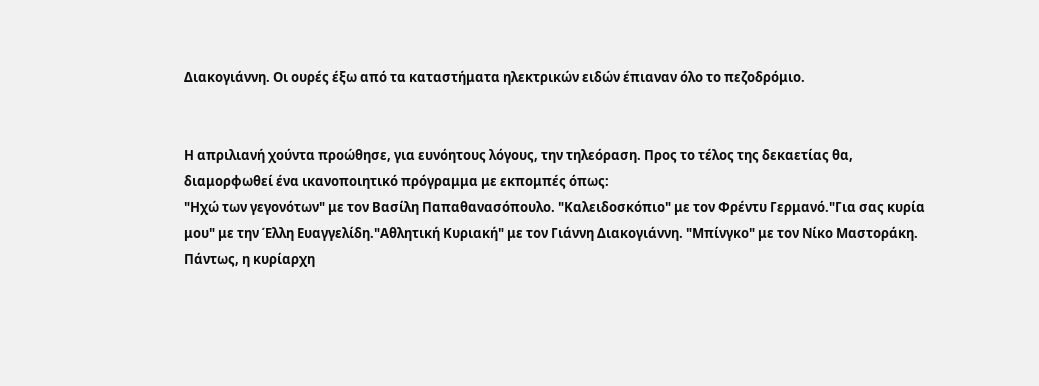Διακογιάννη. Οι ουρές έξω από τα καταστήματα ηλεκτρικών ειδών έπιαναν όλο το πεζοδρόμιο.


Η απριλιανή χούντα προώθησε, για ευνόητους λόγους, την τηλεόραση. Προς το τέλος της δεκαετίας θα, διαμορφωθεί ένα ικανοποιητικό πρόγραμμα με εκπομπές όπως:
"Ηχώ των γεγονότων" με τον Βασίλη Παπαθανασόπουλο. "Καλειδοσκόπιο" με τον Φρέντυ Γερμανό."Για σας κυρία μου" με την Έλλη Ευαγγελίδη."Αθλητική Κυριακή" με τον Γιάννη Διακογιάννη. "Μπίνγκο" με τον Νίκο Μαστοράκη.
Πάντως, η κυρίαρχη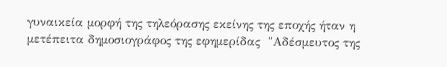γυναικεία μορφή της τηλεόρασης εκείνης της εποχής ήταν η μετέπειτα δημοσιογράφος της εφημερίδας  "Αδέσμευτος της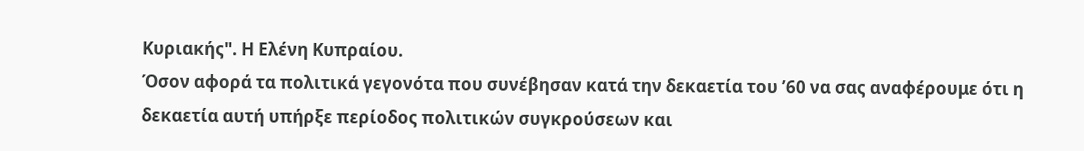Κυριακής". Η Ελένη Κυπραίου.
Όσον αφορά τα πολιτικά γεγονότα που συνέβησαν κατά την δεκαετία του ’60 να σας αναφέρουμε ότι η δεκαετία αυτή υπήρξε περίοδος πολιτικών συγκρούσεων και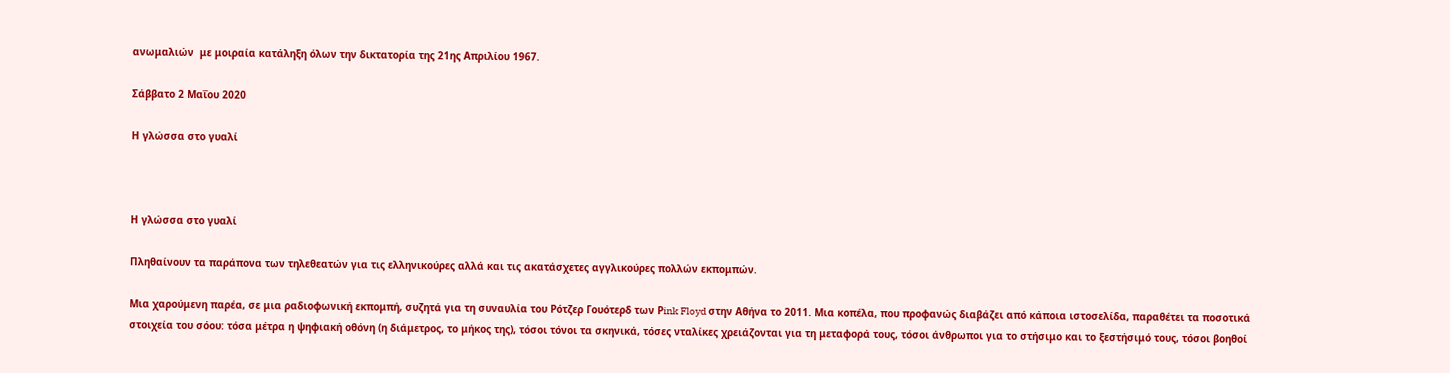ανωμαλιών  με μοιραία κατάληξη όλων την δικτατορία της 21ης Απριλίου 1967.

Σάββατο 2 Μαΐου 2020

Η γλώσσα στο γυαλί



Η γλώσσα στο γυαλί

Πληθαίνουν τα παράπονα των τηλεθεατών για τις ελληνικούρες αλλά και τις ακατάσχετες αγγλικούρες πολλών εκπομπών.

Μια χαρούμενη παρέα, σε μια ραδιοφωνική εκπομπή, συζητά για τη συναυλία του Ρότζερ Γουότερδ των Ρink Floyd στην Αθήνα το 2011. Μια κοπέλα, που προφανώς διαβάζει από κάποια ιστοσελίδα, παραθέτει τα ποσοτικά στοιχεία του σόου: τόσα μέτρα η ψηφιακή οθόνη (η διάμετρος, το μήκος της), τόσοι τόνοι τα σκηνικά, τόσες νταλίκες χρειάζονται για τη μεταφορά τους, τόσοι άνθρωποι για το στήσιμο και το ξεστήσιμό τους, τόσοι βοηθοί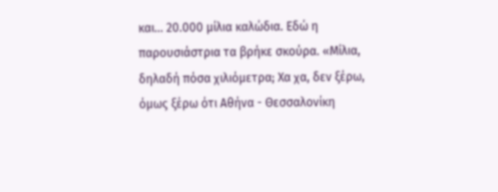και... 20.000 μίλια καλώδια. Εδώ η παρουσιάστρια τα βρήκε σκούρα. «Μίλια, δηλαδή πόσα χιλιόμετρα; Χα χα, δεν ξέρω, όμως ξέρω ότι Αθήνα - Θεσσαλονίκη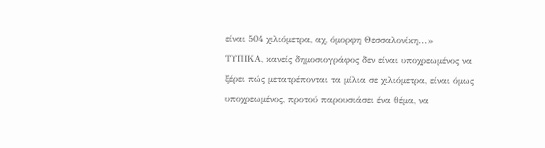είναι 504 χιλιόμετρα, αχ, όμορφη Θεσσαλονίκη...»
ΤΥΠΙΚΑ, κανείς δημοσιογράφος δεν είναι υποχρεωμένος να ξέρει πώς μετατρέπονται τα μίλια σε χιλιόμετρα, είναι όμως υποχρεωμένος, προτού παρουσιάσει ένα θέμα, να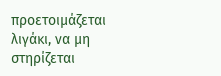προετοιμάζεται λιγάκι, να μη στηρίζεται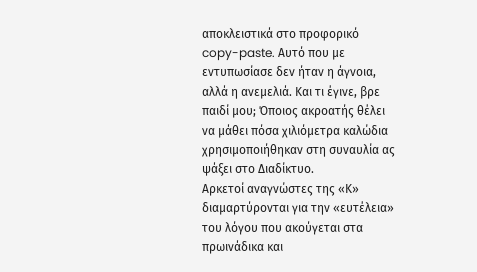αποκλειστικά στο προφορικό copy-paste. Αυτό που με εντυπωσίασε δεν ήταν η άγνοια, αλλά η ανεμελιά. Και τι έγινε, βρε παιδί μου; Όποιος ακροατής θέλει να μάθει πόσα χιλιόμετρα καλώδια χρησιμοποιήθηκαν στη συναυλία ας ψάξει στο Διαδίκτυο.
Αρκετοί αναγνώστες της «Κ» διαμαρτύρονται για την «ευτέλεια» του λόγου που ακούγεται στα πρωινάδικα και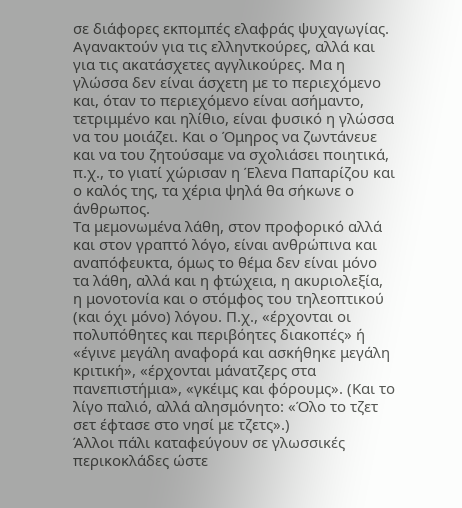σε διάφορες εκπομπές ελαφράς ψυχαγωγίας. Αγανακτούν για τις ελληντκούρες, αλλά και για τις ακατάσχετες αγγλικούρες. Μα η γλώσσα δεν είναι άσχετη με το περιεχόμενο και, όταν το περιεχόμενο είναι ασήμαντο, τετριμμένο και ηλίθιο, είναι φυσικό η γλώσσα να του μοιάζει. Και ο Όμηρος να ζωντάνευε και να του ζητούσαμε να σχολιάσει ποιητικά, π.χ., το γιατί χώρισαν η Έλενα Παπαρίζου και ο καλός της, τα χέρια ψηλά θα σήκωνε ο άνθρωπος.
Τα μεμονωμένα λάθη, στον προφορικό αλλά και στον γραπτό λόγο, είναι ανθρώπινα και αναπόφευκτα, όμως το θέμα δεν είναι μόνο τα λάθη, αλλά και η φτώχεια, η ακυριολεξία, η μονοτονία και ο στόμφος του τηλεοπτικού (και όχι μόνο) λόγου. Π.χ., «έρχονται οι πολυπόθητες και περιβόητες διακοπές» ή «έγινε μεγάλη αναφορά και ασκήθηκε μεγάλη κριτική», «έρχονται μάνατζερς στα πανεπιστήμια», «γκέιμς και φόρουμς». (Και το λίγο παλιό, αλλά αλησμόνητο: «Όλο το τζετ σετ έφτασε στο νησί με τζετς».)
Άλλοι πάλι καταφεύγουν σε γλωσσικές περικοκλάδες ώστε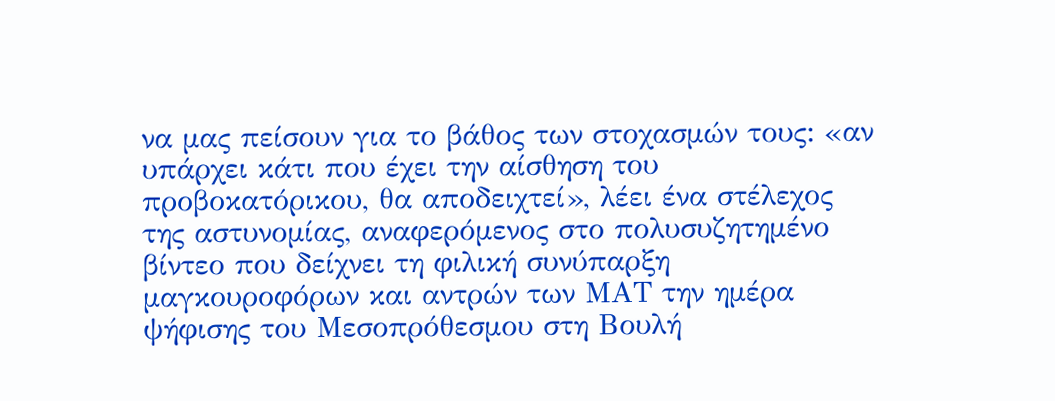να μας πείσουν για το βάθος των στοχασμών τους: «αν υπάρχει κάτι που έχει την αίσθηση του προβοκατόρικου, θα αποδειχτεί», λέει ένα στέλεχος της αστυνομίας, αναφερόμενος στο πολυσυζητημένο βίντεο που δείχνει τη φιλική συνύπαρξη μαγκουροφόρων και αντρών των ΜΑΤ την ημέρα ψήφισης του Μεσοπρόθεσμου στη Βουλή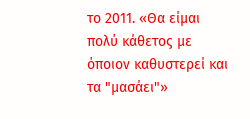το 2011. «Θα είμαι πολύ κάθετος με όποιον καθυστερεί και τα "μασάει"»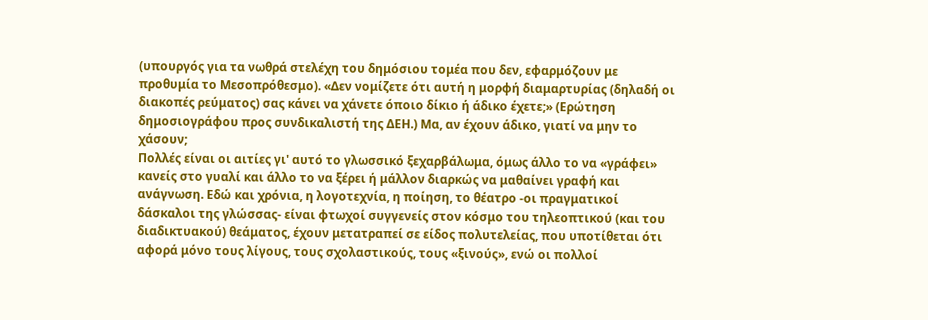(υπουργός για τα νωθρά στελέχη του δημόσιου τομέα που δεν, εφαρμόζουν με προθυμία το Μεσοπρόθεσμο). «Δεν νομίζετε ότι αυτή η μορφή διαμαρτυρίας (δηλαδή οι διακοπές ρεύματος) σας κάνει να χάνετε όποιο δίκιο ή άδικο έχετε;» (Ερώτηση δημοσιογράφου προς συνδικαλιστή της ΔΕΗ.) Μα, αν έχουν άδικο, γιατί να μην το χάσουν;
Πολλές είναι οι αιτίες γι' αυτό το γλωσσικό ξεχαρβάλωμα, όμως άλλο το να «γράφει» κανείς στο γυαλί και άλλο το να ξέρει ή μάλλον διαρκώς να μαθαίνει γραφή και ανάγνωση. Εδώ και χρόνια, η λογοτεχνία, η ποίηση, το θέατρο -οι πραγματικοί δάσκαλοι της γλώσσας- είναι φτωχοί συγγενείς στον κόσμο του τηλεοπτικού (και του διαδικτυακού) θεάματος, έχουν μετατραπεί σε είδος πολυτελείας, που υποτίθεται ότι αφορά μόνο τους λίγους, τους σχολαστικούς, τους «ξινούς», ενώ οι πολλοί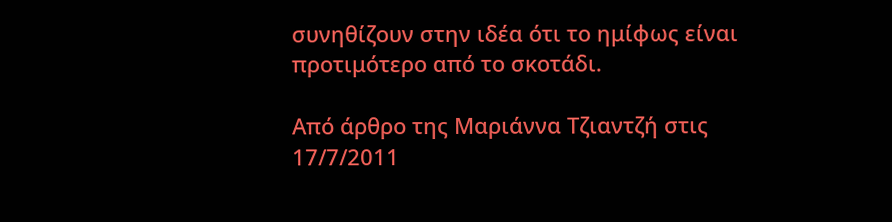συνηθίζουν στην ιδέα ότι το ημίφως είναι προτιμότερο από το σκοτάδι.

Από άρθρο της Μαριάννα Τζιαντζή στις 17/7/2011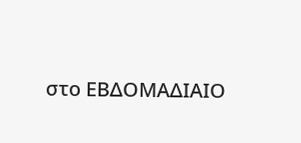στο ΕΒΔΟΜΑΔΙΑΙΟ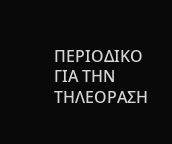ΠΕΡΙΟΔΙΚΟ ΓΙΑ ΤΗΝ ΤΗΛΕΟΡΑΣΗ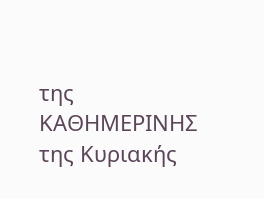της ΚΑΘΗΜΕΡΙΝΗΣ της Κυριακής